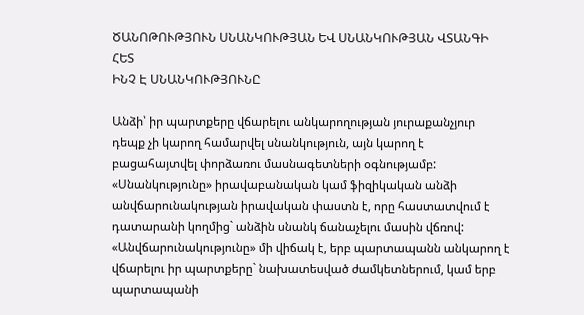ԾԱՆՈԹՈՒԹՅՈՒՆ ՍՆԱՆԿՈՒԹՅԱՆ ԵՎ ՍՆԱՆԿՈՒԹՅԱՆ ՎՏԱՆԳԻ ՀԵՏ
ԻՆՉ Է ՍՆԱՆԿՈՒԹՅՈՒՆԸ

Անձի՝ իր պարտքերը վճարելու անկարողության յուրաքանչյուր դեպք չի կարող համարվել սնանկություն, այն կարող է բացահայտվել փորձառու մասնագետների օգնությամբ:
«Սնանկությունը» իրավաբանական կամ ֆիզիկական անձի անվճարունակության իրավական փաստն է, որը հաստատվում է դատարանի կողմից` անձին սնանկ ճանաչելու մասին վճռով:
«Անվճարունակությունը» մի վիճակ է, երբ պարտապանն անկարող է վճարելու իր պարտքերը` նախատեսված ժամկետներում, կամ երբ պարտապանի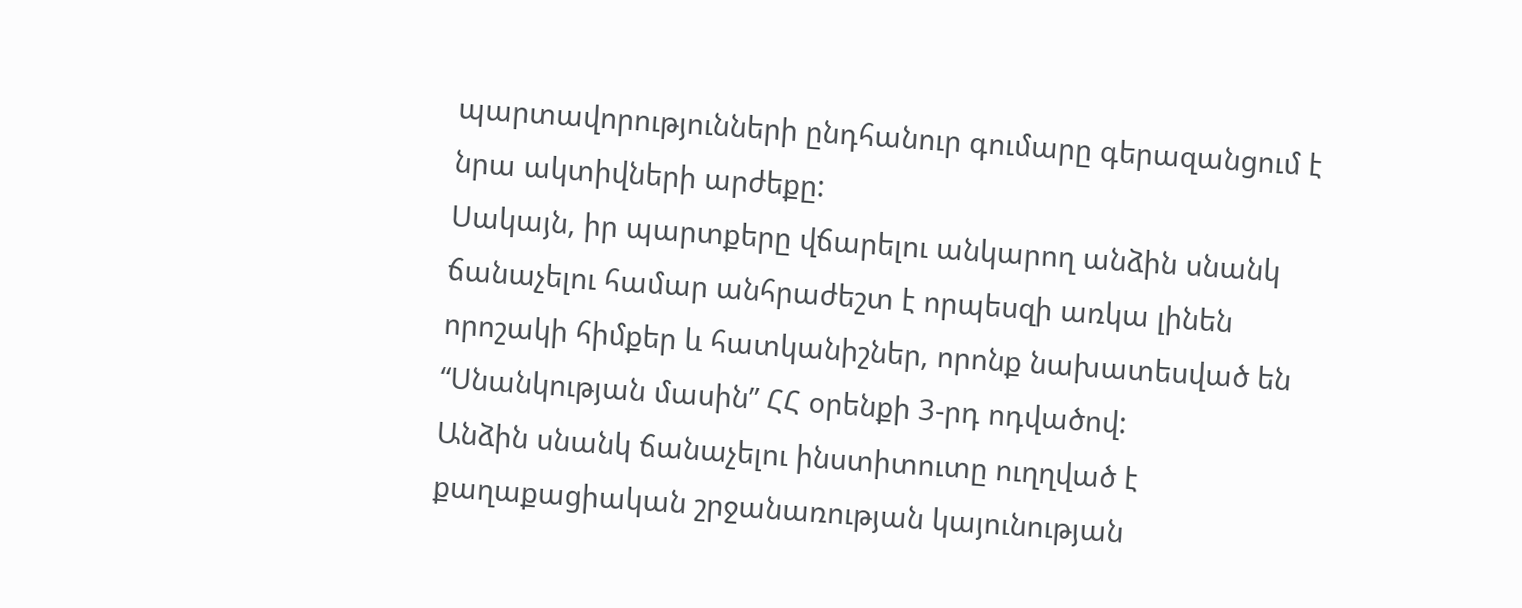պարտավորությունների ընդհանուր գումարը գերազանցում է նրա ակտիվների արժեքը:
Սակայն, իր պարտքերը վճարելու անկարող անձին սնանկ ճանաչելու համար անհրաժեշտ է որպեսզի առկա լինեն որոշակի հիմքեր և հատկանիշներ, որոնք նախատեսված են “Սնանկության մասին” ՀՀ օրենքի 3-րդ ոդվածով:
Անձին սնանկ ճանաչելու ինստիտուտը ուղղված է քաղաքացիական շրջանառության կայունության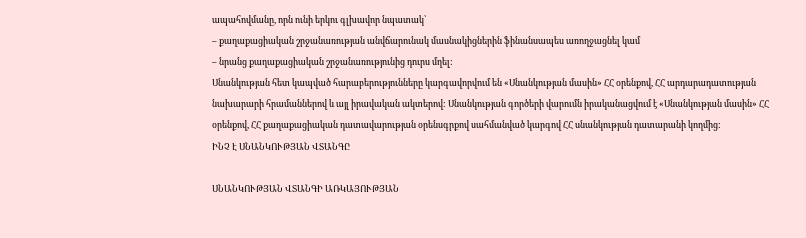ապահովմանը, որն ունի երկու գլխավոր նպատակ՝
– քաղաքացիական շրջանառության անվճարունակ մասնակիցներին ֆինանսապես առողջացնել կամ
– նրանց քաղաքացիական շրջանառությունից դուրս մղել:
Սնանկության հետ կապված հարաբերությունները կարգավորվում են «Սնանկության մասին» ՀՀ օրենքով, ՀՀ արդարադատության նախարարի հրամաններով և այլ իրավական ակտերով: Սնանկության գործերի վարումն իրականացվում է «Սնանկության մասին» ՀՀ օրենքով, ՀՀ քաղաքացիական դատավարության օրենսգրքով սահմանված կարգով ՀՀ սնանկության դատարանի կողմից:
ԻՆՉ Է ՍՆԱՆԿՈՒԹՅԱՆ ՎՏԱՆԳԸ

ՍՆԱՆԿՈՒԹՅԱՆ ՎՏԱՆԳԻ ԱՌԿԱՅՈՒԹՅԱՆ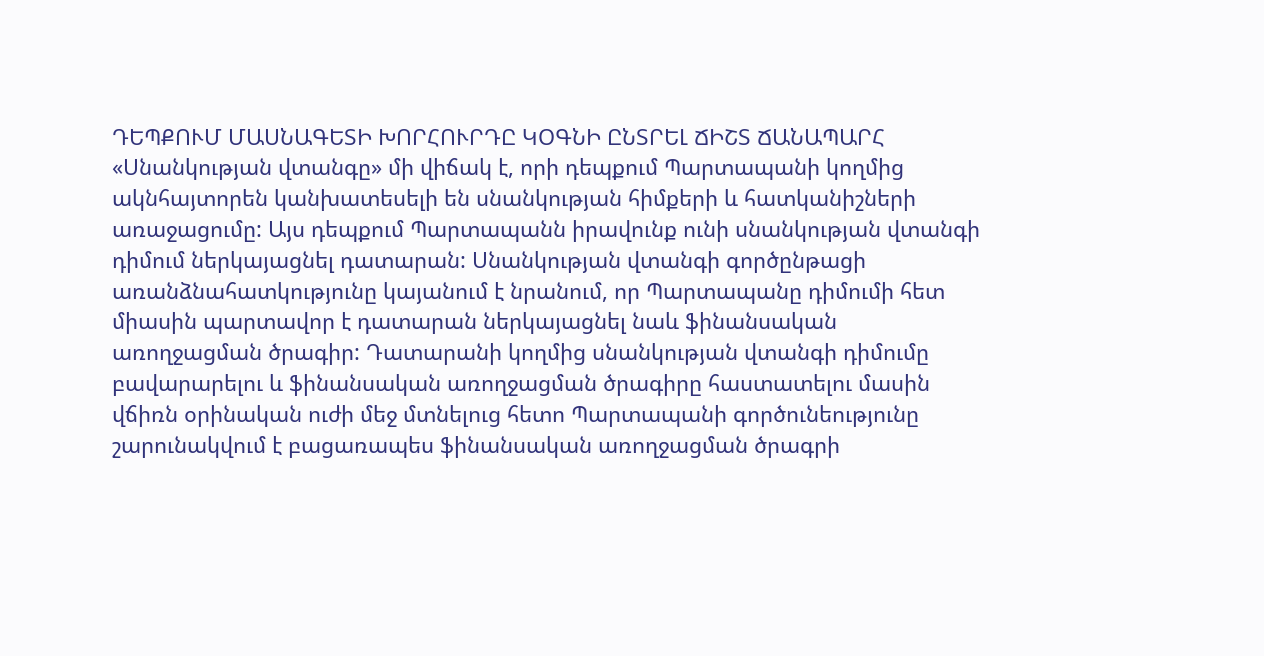ԴԵՊՔՈՒՄ ՄԱՍՆԱԳԵՏԻ ԽՈՐՀՈՒՐԴԸ ԿՕԳՆԻ ԸՆՏՐԵԼ ՃԻՇՏ ՃԱՆԱՊԱՐՀ
«Սնանկության վտանգը» մի վիճակ է, որի դեպքում Պարտապանի կողմից ակնհայտորեն կանխատեսելի են սնանկության հիմքերի և հատկանիշների առաջացումը: Այս դեպքում Պարտապանն իրավունք ունի սնանկության վտանգի դիմում ներկայացնել դատարան: Սնանկության վտանգի գործընթացի առանձնահատկությունը կայանում է նրանում, որ Պարտապանը դիմումի հետ միասին պարտավոր է դատարան ներկայացնել նաև ֆինանսական առողջացման ծրագիր: Դատարանի կողմից սնանկության վտանգի դիմումը բավարարելու և ֆինանսական առողջացման ծրագիրը հաստատելու մասին վճիռն օրինական ուժի մեջ մտնելուց հետո Պարտապանի գործունեությունը շարունակվում է բացառապես ֆինանսական առողջացման ծրագրի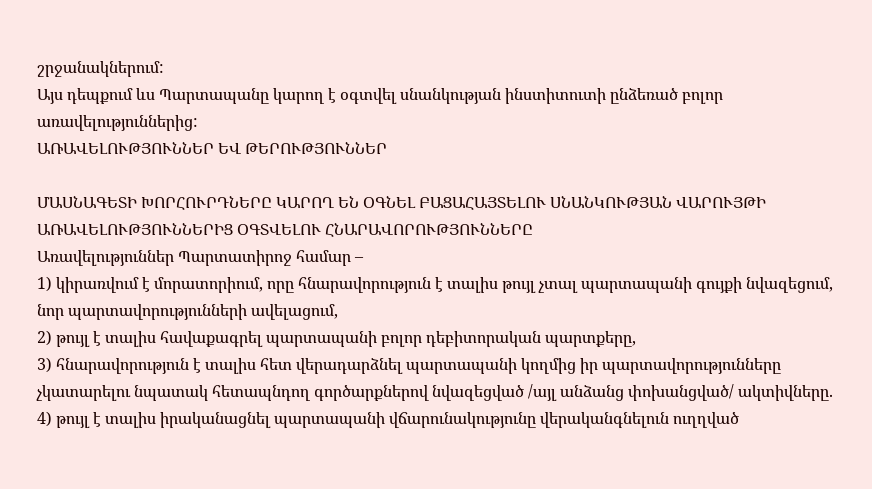շրջանակներում:
Այս դեպքում ևս Պարտապանը կարող է օգտվել սնանկության ինստիտուտի ընձեռած բոլոր առավելություններից:
ԱՌԱՎԵԼՈՒԹՅՈՒՆՆԵՐ ԵՎ ԹԵՐՈՒԹՅՈՒՆՆԵՐ

ՄԱՍՆԱԳԵՏԻ ԽՈՐՀՈՒՐԴՆԵՐԸ ԿԱՐՈՂ ԵՆ ՕԳՆԵԼ ԲԱՑԱՀԱՅՏԵԼՈՒ ՍՆԱՆԿՈՒԹՅԱՆ ՎԱՐՈՒՅԹԻ ԱՌԱՎԵԼՈՒԹՅՈՒՆՆԵՐԻՑ ՕԳՏՎԵԼՈՒ ՀՆԱՐԱՎՈՐՈՒԹՅՈՒՆՆԵՐԸ
Առավելություններ Պարտատիրոջ համար –
1) կիրառվում է մորատորիում, որը հնարավորություն է տալիս թույլ չտալ պարտապանի գույքի նվազեցում, նոր պարտավորությունների ավելացում,
2) թույլ է տալիս հավաքագրել պարտապանի բոլոր դեբիտորական պարտքերը,
3) հնարավորություն է տալիս հետ վերադարձնել պարտապանի կողմից իր պարտավորությունները չկատարելու նպատակ հետապնդող գործարքներով նվազեցված /այլ անձանց փոխանցված/ ակտիվները.
4) թույլ է տալիս իրականացնել պարտապանի վճարունակությունը վերականգնելուն ուղղված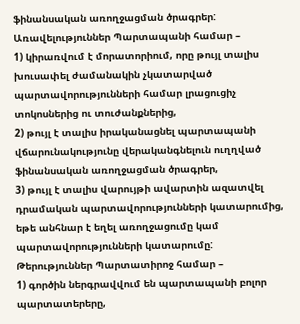ֆինանսական առողջացման ծրագրեր:
Առավելություններ Պարտապանի համար –
1) կիրառվում է մորատորիում, որը թույլ տալիս խուսափել ժամանակին չկատարված պարտավորությունների համար լրացուցիչ տոկոսներից ու տուժանքներից,
2) թույլ է տալիս իրականացնել պարտապանի վճարունակությունը վերականգնելուն ուղղված ֆինանսական առողջացման ծրագրեր,
3) թույլ է տալիս վարույթի ավարտին ազատվել դրամական պարտավորությունների կատարումից, եթե անհնար է եղել առողջացումը կամ պարտավորությունների կատարումը:
Թերություններ Պարտատիրոջ համար –
1) գործին ներգրավվում են պարտապանի բոլոր պարտատերերը,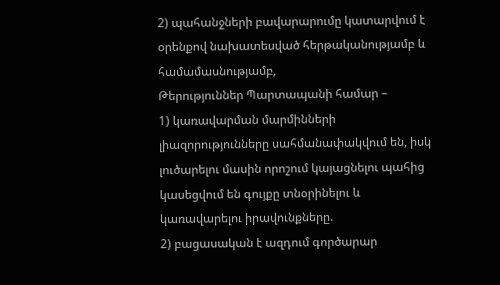2) պահանջների բավարարումը կատարվում է օրենքով նախատեսված հերթականությամբ և համամասնությամբ,
Թերություններ Պարտապանի համար –
1) կառավարման մարմինների լիազորությունները սահմանափակվում են, իսկ լուծարելու մասին որոշում կայացնելու պահից կասեցվում են գույքը տնօրինելու և կառավարելու իրավունքները.
2) բացասական է ազդում գործարար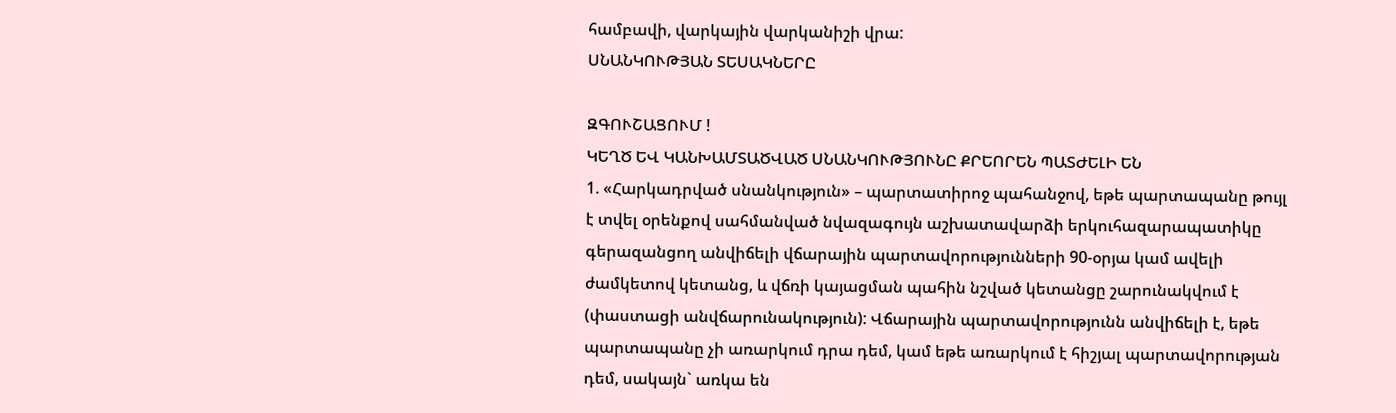համբավի, վարկային վարկանիշի վրա:
ՍՆԱՆԿՈՒԹՅԱՆ ՏԵՍԱԿՆԵՐԸ

ԶԳՈՒՇԱՑՈՒՄ !
ԿԵՂԾ ԵՎ ԿԱՆԽԱՄՏԱԾՎԱԾ ՍՆԱՆԿՈՒԹՅՈՒՆԸ ՔՐԵՈՐԵՆ ՊԱՏԺԵԼԻ ԵՆ
1. «Հարկադրված սնանկություն» – պարտատիրոջ պահանջով, եթե պարտապանը թույլ է տվել օրենքով սահմանված նվազագույն աշխատավարձի երկուհազարապատիկը գերազանցող անվիճելի վճարային պարտավորությունների 90-օրյա կամ ավելի ժամկետով կետանց, և վճռի կայացման պահին նշված կետանցը շարունակվում է (փաստացի անվճարունակություն): Վճարային պարտավորությունն անվիճելի է, եթե պարտապանը չի առարկում դրա դեմ, կամ եթե առարկում է հիշյալ պարտավորության դեմ, սակայն` առկա են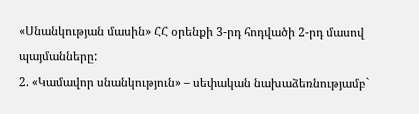«Սնանկության մասին» ՀՀ օրենքի 3-րդ հոդվածի 2-րդ մասով պայմանները:
2. «Կամավոր սնանկություն» – սեփական նախաձեռնությամբ`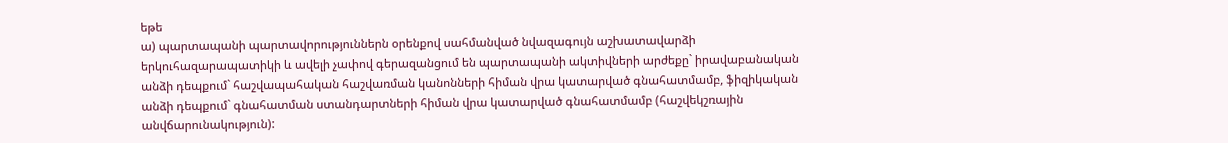եթե
ա) պարտապանի պարտավորություններն օրենքով սահմանված նվազագույն աշխատավարձի երկուհազարապատիկի և ավելի չափով գերազանցում են պարտապանի ակտիվների արժեքը` իրավաբանական անձի դեպքում` հաշվապահական հաշվառման կանոնների հիման վրա կատարված գնահատմամբ, ֆիզիկական անձի դեպքում` գնահատման ստանդարտների հիման վրա կատարված գնահատմամբ (հաշվեկշռային անվճարունակություն):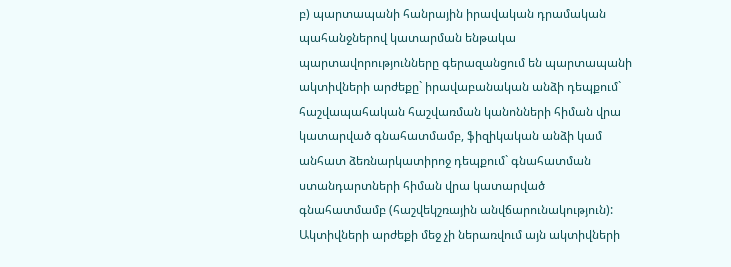բ) պարտապանի հանրային իրավական դրամական պահանջներով կատարման ենթակա պարտավորությունները գերազանցում են պարտապանի ակտիվների արժեքը` իրավաբանական անձի դեպքում` հաշվապահական հաշվառման կանոնների հիման վրա կատարված գնահատմամբ, ֆիզիկական անձի կամ անհատ ձեռնարկատիրոջ դեպքում` գնահատման ստանդարտների հիման վրա կատարված գնահատմամբ (հաշվեկշռային անվճարունակություն):
Ակտիվների արժեքի մեջ չի ներառվում այն ակտիվների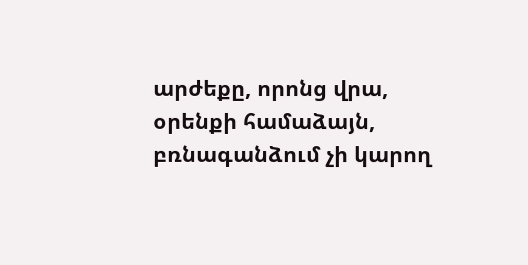արժեքը, որոնց վրա, օրենքի համաձայն, բռնագանձում չի կարող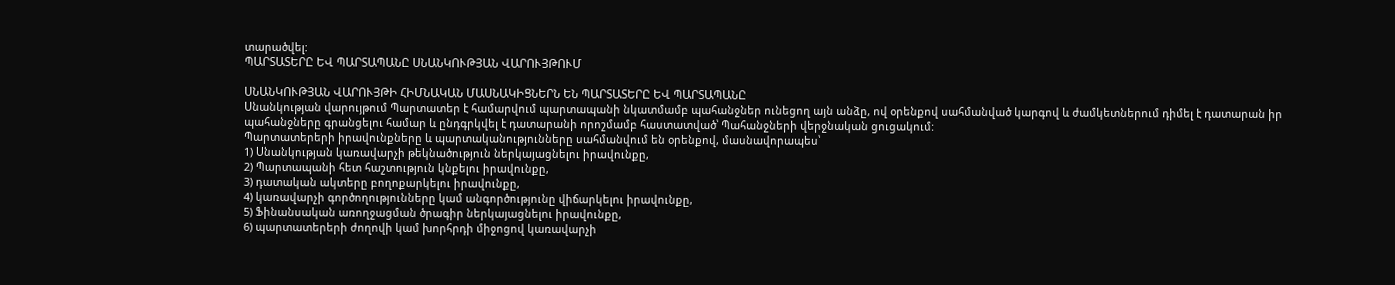տարածվել:
ՊԱՐՏԱՏԵՐԸ ԵՎ ՊԱՐՏԱՊԱՆԸ ՍՆԱՆԿՈՒԹՅԱՆ ՎԱՐՈՒՅԹՈՒՄ

ՍՆԱՆԿՈՒԹՅԱՆ ՎԱՐՈՒՅԹԻ ՀԻՄՆԱԿԱՆ ՄԱՍՆԱԿԻՑՆԵՐՆ ԵՆ ՊԱՐՏԱՏԵՐԸ ԵՎ ՊԱՐՏԱՊԱՆԸ
Սնանկության վարույթում Պարտատեր է համարվում պարտապանի նկատմամբ պահանջներ ունեցող այն անձը, ով օրենքով սահմանված կարգով և ժամկետներում դիմել է դատարան իր պահանջները գրանցելու համար և ընդգրկվել է դատարանի որոշմամբ հաստատված՝ Պահանջների վերջնական ցուցակում:
Պարտատերերի իրավունքները և պարտականությունները սահմանվում են օրենքով, մասնավորապես՝
1) Սնանկության կառավարչի թեկնածություն ներկայացնելու իրավունքը,
2) Պարտապանի հետ հաշտություն կնքելու իրավունքը,
3) դատական ակտերը բողոքարկելու իրավունքը,
4) կառավարչի գործողությունները կամ անգործությունը վիճարկելու իրավունքը,
5) Ֆինանսական առողջացման ծրագիր ներկայացնելու իրավունքը,
6) պարտատերերի ժողովի կամ խորհրդի միջոցով կառավարչի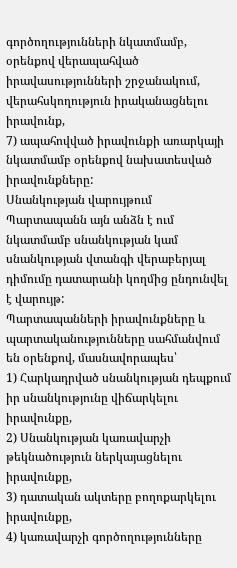գործողությունների նկատմամբ, օրենքով վերապահված իրավասությունների շրջանակում, վերահսկողություն իրականացնելու իրավունք,
7) ապահովված իրավունքի առարկայի նկատմամբ օրենքով նախատեսված իրավունքները:
Սնանկության վարույթում Պարտապանն այն անձն է ում նկատմամբ սնանկության կամ սնանկության վտանգի վերաբերյալ դիմումը դատարանի կողմից ընդունվել է վարույթ:
Պարտապանների իրավունքները և պարտականությունները սահմանվում են օրենքով, մասնավորապես՝
1) Հարկադրված սնանկության դեպքում իր սնանկությունը վիճարկելու իրավունքը,
2) Սնանկության կառավարչի թեկնածություն ներկայացնելու իրավունքը,
3) դատական ակտերը բողոքարկելու իրավունքը,
4) կառավարչի գործողությունները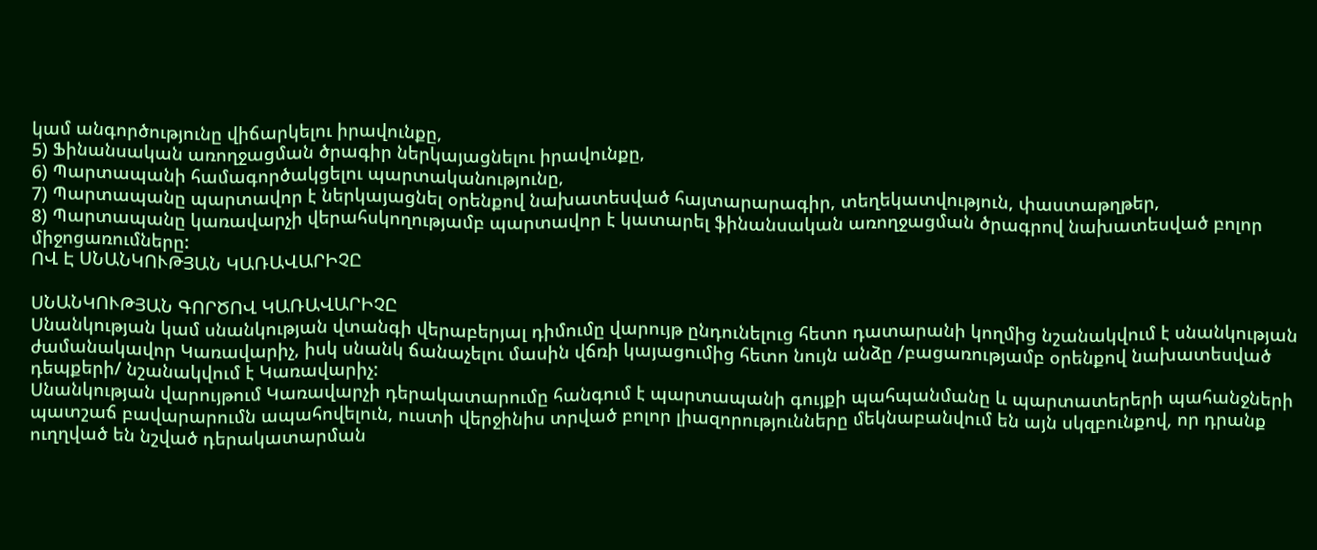կամ անգործությունը վիճարկելու իրավունքը,
5) Ֆինանսական առողջացման ծրագիր ներկայացնելու իրավունքը,
6) Պարտապանի համագործակցելու պարտականությունը,
7) Պարտապանը պարտավոր է ներկայացնել օրենքով նախատեսված հայտարարագիր, տեղեկատվություն, փաստաթղթեր,
8) Պարտապանը կառավարչի վերահսկողությամբ պարտավոր է կատարել ֆինանսական առողջացման ծրագրով նախատեսված բոլոր միջոցառումները:
ՈՎ Է ՍՆԱՆԿՈՒԹՅԱՆ ԿԱՌԱՎԱՐԻՉԸ

ՍՆԱՆԿՈՒԹՅԱՆ ԳՈՐԾՈՎ ԿԱՌԱՎԱՐԻՉԸ
Սնանկության կամ սնանկության վտանգի վերաբերյալ դիմումը վարույթ ընդունելուց հետո դատարանի կողմից նշանակվում է սնանկության ժամանակավոր Կառավարիչ, իսկ սնանկ ճանաչելու մասին վճռի կայացումից հետո նույն անձը /բացառությամբ օրենքով նախատեսված դեպքերի/ նշանակվում է Կառավարիչ:
Սնանկության վարույթում Կառավարչի դերակատարումը հանգում է պարտապանի գույքի պահպանմանը և պարտատերերի պահանջների պատշաճ բավարարումն ապահովելուն, ուստի վերջինիս տրված բոլոր լիազորությունները մեկնաբանվում են այն սկզբունքով, որ դրանք ուղղված են նշված դերակատարման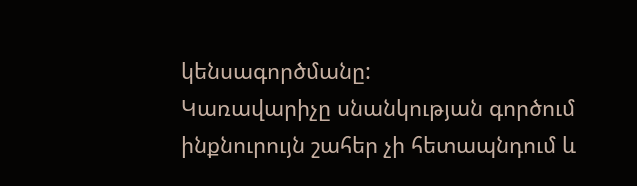կենսագործմանը:
Կառավարիչը սնանկության գործում ինքնուրույն շահեր չի հետապնդում և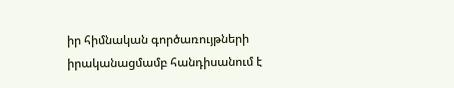իր հիմնական գործառույթների իրականացմամբ հանդիսանում է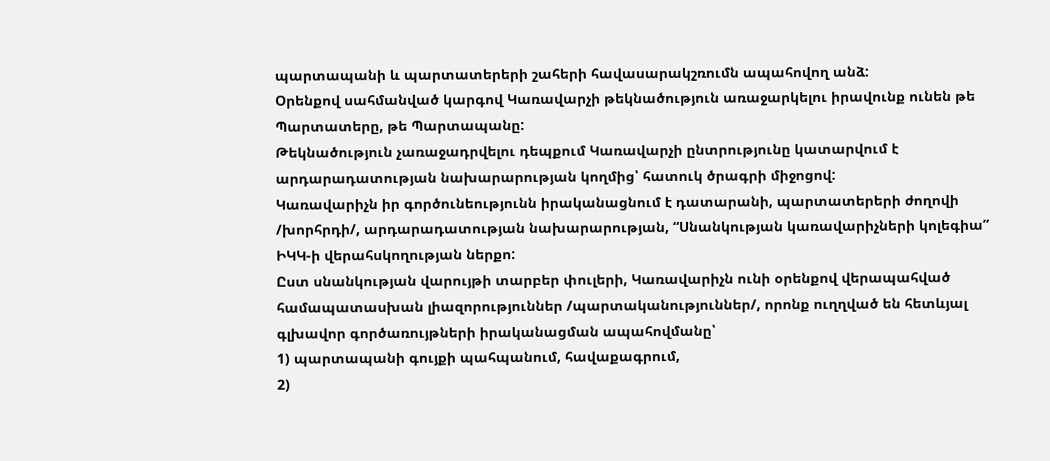պարտապանի և պարտատերերի շահերի հավասարակշռումն ապահովող անձ:
Օրենքով սահմանված կարգով Կառավարչի թեկնածություն առաջարկելու իրավունք ունեն թե Պարտատերը, թե Պարտապանը:
Թեկնածություն չառաջադրվելու դեպքում Կառավարչի ընտրությունը կատարվում է արդարադատության նախարարության կողմից՝ հատուկ ծրագրի միջոցով:
Կառավարիչն իր գործունեությունն իրականացնում է դատարանի, պարտատերերի ժողովի /խորհրդի/, արդարադատության նախարարության, “Սնանկության կառավարիչների կոլեգիա” ԻԿԿ-ի վերահսկողության ներքո:
Ըստ սնանկության վարույթի տարբեր փուլերի, Կառավարիչն ունի օրենքով վերապահված համապատասխան լիազորություններ /պարտականություններ/, որոնք ուղղված են հետևյալ գլխավոր գործառույթների իրականացման ապահովմանը՝
1) պարտապանի գույքի պահպանում, հավաքագրում,
2)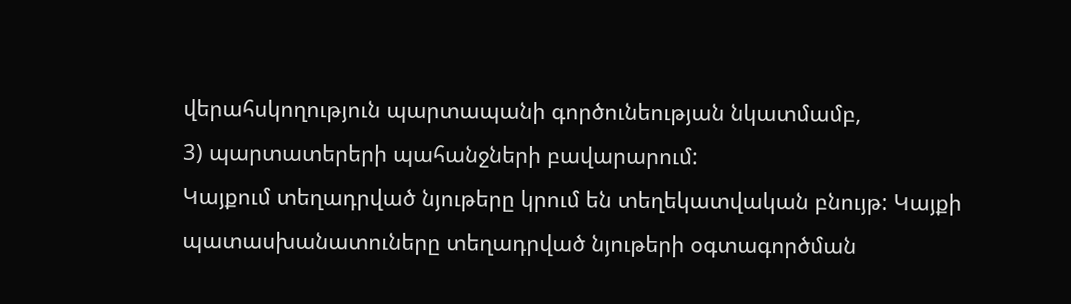վերահսկողություն պարտապանի գործունեության նկատմամբ,
3) պարտատերերի պահանջների բավարարում:
Կայքում տեղադրված նյութերը կրում են տեղեկատվական բնույթ: Կայքի պատասխանատուները տեղադրված նյութերի օգտագործման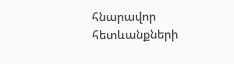հնարավոր հետևանքների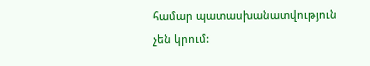համար պատասխանատվություն չեն կրում: